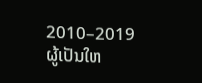2010–2019
ຜູ້ເປັນໃຫ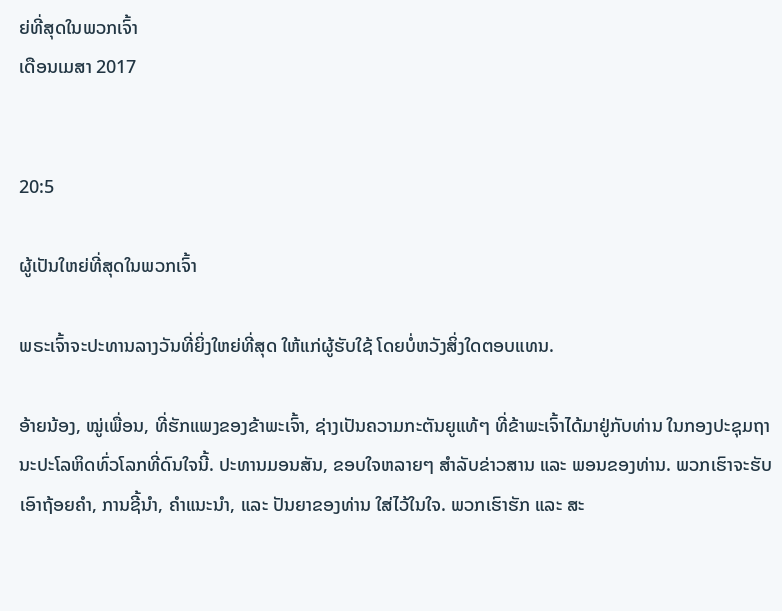ຍ່ທີ່ສຸດໃນພວກເຈົ້າ
ເດືອນເມສາ 2017


20:5

ຜູ້ເປັນໃຫຍ່ທີ່ສຸດໃນພວກເຈົ້າ

ພຣະເຈົ້າຈະປະທານລາງວັນທີ່ຍິ່ງໃຫຍ່ທີ່ສຸດ ໃຫ້ແກ່ຜູ້ຮັບໃຊ້ ໂດຍບໍ່ຫວັງສິ່ງໃດຕອບແທນ.

ອ້າຍນ້ອງ, ໝູ່ເພື່ອນ, ທີ່ຮັກແພງຂອງຂ້າພະເຈົ້າ, ຊ່າງເປັນຄວາມກະຕັນຍູແທ້ໆ ທີ່ຂ້າພະເຈົ້າໄດ້ມາຢູ່ກັບທ່ານ ໃນກອງປະຊຸມຖານະປະໂລຫິດທົ່ວໂລກທີ່ດົນໃຈນີ້. ປະທານມອນສັນ, ຂອບໃຈຫລາຍໆ ສຳລັບຂ່າວສານ ແລະ ພອນຂອງທ່ານ. ພວກເຮົາຈະຮັບເອົາຖ້ອຍຄຳ, ການຊີ້ນຳ, ຄຳແນະນຳ, ແລະ ປັນຍາຂອງທ່ານ ໃສ່ໄວ້ໃນໃຈ. ພວກເຮົາຮັກ ແລະ ສະ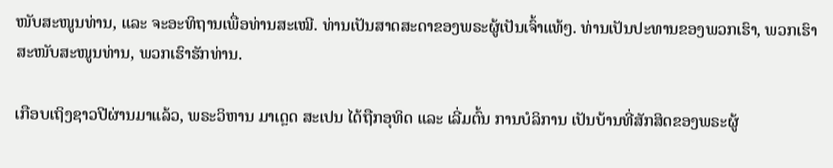ໜັບສະໜູນທ່ານ, ແລະ ຈະອະທິຖານເພື່ອທ່ານສະເໝີ. ທ່ານເປັນສາດສະດາຂອງພຣະຜູ້ເປັນເຈົ້າແທ້ໆ. ທ່ານເປັນປະທານຂອງພວກເຮົາ, ພວກເຮົາສະໜັບສະໜູນທ່ານ, ພວກເຮົາຮັກທ່ານ.

ເກືອບເຖິງຊາວປີຜ່ານມາແລ້ວ, ພຣະວິຫານ ມາເດຼດ ສະເປນ ໄດ້ຖືກອຸທິດ ແລະ ເລີ່ມຕົ້ນ ການບໍລິການ ເປັນບ້ານທີ່ສັກສິດຂອງພຣະຜູ້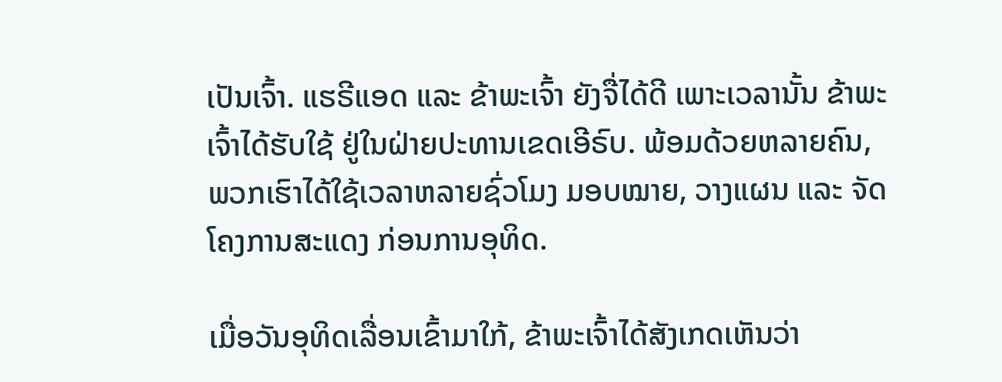ເປັນເຈົ້າ. ແຮຣີແອດ ແລະ ຂ້າພະເຈົ້າ ຍັງຈື່ໄດ້ດີ ເພາະເວລານັ້ນ ຂ້າພະເຈົ້າໄດ້ຮັບໃຊ້ ຢູ່ໃນຝ່າຍປະທານເຂດເອີຣົບ. ພ້ອມດ້ວຍຫລາຍຄົນ, ພວກເຮົາໄດ້ໃຊ້ເວລາຫລາຍຊົ່ວໂມງ ມອບໝາຍ, ວາງແຜນ ແລະ ຈັດໂຄງການສະແດງ ກ່ອນການອຸທິດ.

ເມື່ອວັນອຸທິດເລື່ອນເຂົ້າມາໃກ້, ຂ້າພະເຈົ້າໄດ້ສັງເກດເຫັນວ່າ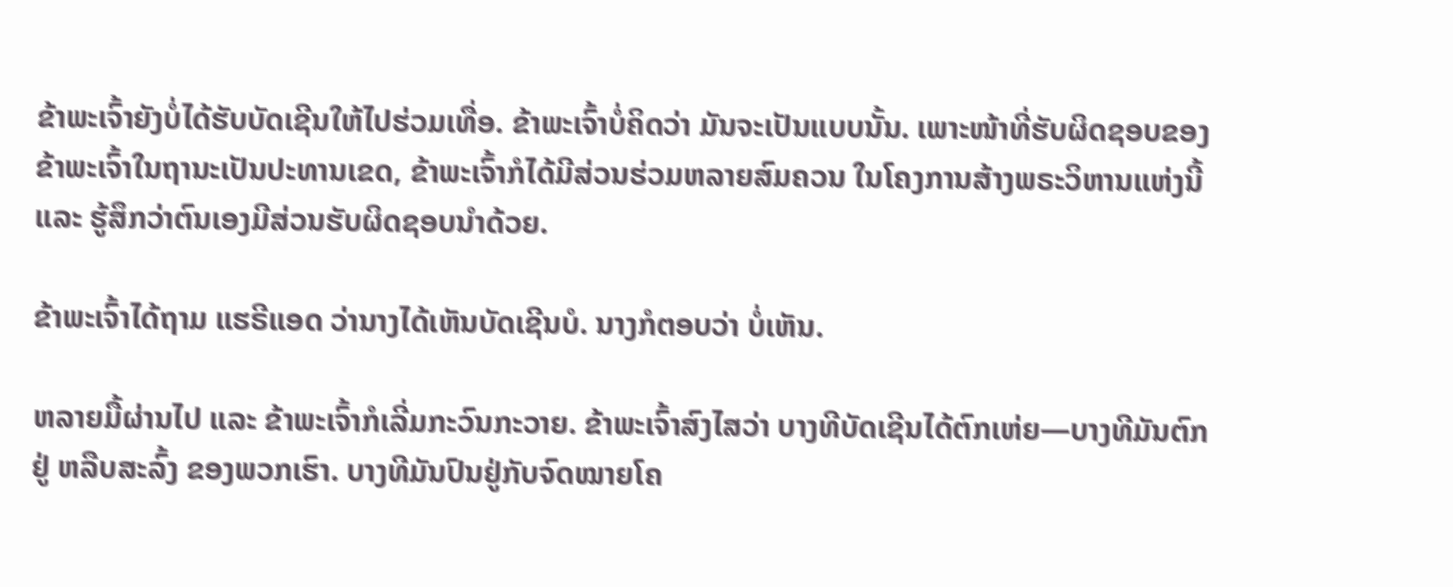ຂ້າພະເຈົ້າຍັງບໍ່ໄດ້ຮັບບັດເຊີນໃຫ້ໄປຮ່ວມເທື່ອ. ຂ້າພະເຈົ້າບໍ່ຄິດວ່າ ມັນຈະເປັນແບບນັ້ນ. ເພາະໜ້າທີ່ຮັບຜິດຊອບຂອງຂ້າພະເຈົ້າໃນຖານະເປັນປະທານເຂດ, ຂ້າພະເຈົ້າກໍໄດ້ມີສ່ວນຮ່ວມຫລາຍສົມຄວນ ໃນໂຄງການສ້າງພຣະວິຫານແຫ່ງນີ້ ແລະ ຮູ້ສຶກວ່າຕົນເອງມີສ່ວນຮັບຜິດຊອບນຳດ້ວຍ.

ຂ້າພະເຈົ້າໄດ້ຖາມ ແຮຣີແອດ ວ່ານາງໄດ້ເຫັນບັດເຊີນບໍ. ນາງກໍຕອບວ່າ ບໍ່ເຫັນ.

ຫລາຍມື້ຜ່ານໄປ ແລະ ຂ້າພະເຈົ້າກໍເລີ່ມກະວົນກະວາຍ. ຂ້າພະເຈົ້າສົງໄສວ່າ ບາງທີບັດເຊີນໄດ້ຕົກເຫ່ຍ—ບາງທີມັນຕົກຢູ່ ຫລືບສະລົ້ງ ຂອງພວກເຮົາ. ບາງທີມັນປົນຢູ່ກັບຈົດໝາຍໂຄ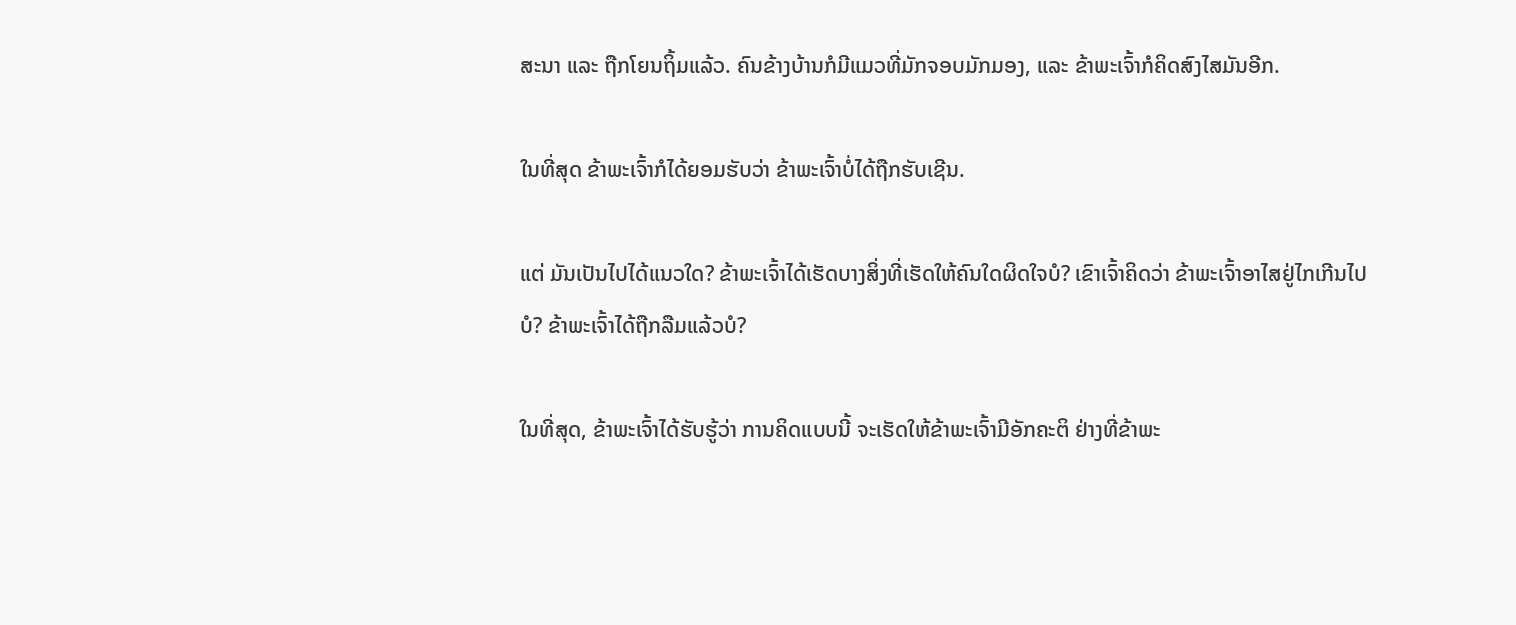ສະນາ ແລະ ຖືກໂຍນຖິ້ມແລ້ວ. ຄົນຂ້າງບ້ານກໍມີແມວທີ່ມັກຈອບມັກມອງ, ແລະ ຂ້າພະເຈົ້າກໍຄິດສົງໄສມັນອີກ.

ໃນທີ່ສຸດ ຂ້າພະເຈົ້າກໍໄດ້ຍອມຮັບວ່າ ຂ້າພະເຈົ້າບໍ່ໄດ້ຖືກຮັບເຊີນ.

ແຕ່ ມັນເປັນໄປໄດ້ແນວໃດ? ຂ້າພະເຈົ້າໄດ້ເຮັດບາງສິ່ງທີ່ເຮັດໃຫ້ຄົນໃດຜິດໃຈບໍ? ເຂົາເຈົ້າຄິດວ່າ ຂ້າພະເຈົ້າອາໄສຢູ່ໄກເກີນໄປບໍ? ຂ້າພະເຈົ້າໄດ້ຖືກລືມແລ້ວບໍ?

ໃນທີ່ສຸດ, ຂ້າພະເຈົ້າໄດ້ຮັບຮູ້ວ່າ ການຄິດແບບນີ້ ຈະເຮັດໃຫ້ຂ້າພະເຈົ້າມີອັກຄະຕິ ຢ່າງທີ່ຂ້າພະ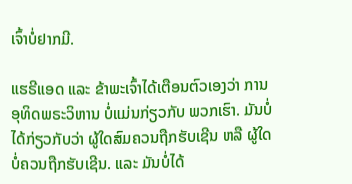ເຈົ້າບໍ່ຢາກມີ.

ແຮຣີແອດ ແລະ ຂ້າພະເຈົ້າໄດ້ເຕືອນຕົວເອງວ່າ ການອຸທິດພຣະວິຫານ ບໍ່ແມ່ນກ່ຽວກັບ ພວກເຮົາ. ມັນບໍ່ໄດ້ກ່ຽວກັບວ່າ ຜູ້ໃດສົມຄວນຖືກຮັບເຊີນ ຫລື ຜູ້ໃດບໍ່ຄວນຖືກຮັບເຊີນ. ແລະ ມັນບໍ່ໄດ້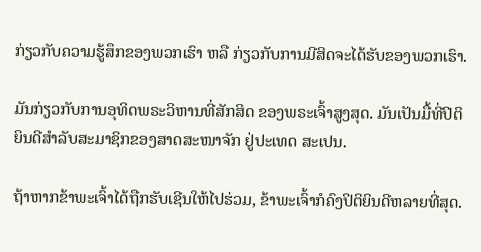ກ່ຽວກັບຄວາມຮູ້ສຶກຂອງພວກເຮົາ ຫລື ກ່ຽວກັບການມີສິດຈະໄດ້ຮັບຂອງພວກເຮົາ.

ມັນກ່ຽວກັບການອຸທິດພຣະວິຫານທີ່ສັກສິດ ຂອງພຣະເຈົ້າສູງສຸດ. ມັນເປັນມື້ທີ່ປິຕິຍິນດີສຳລັບສະມາຊິກຂອງສາດສະໜາຈັກ ຢູ່ປະເທດ ສະເປນ.

ຖ້າຫາກຂ້າພະເຈົ້າໄດ້ຖືກຮັບເຊີນໃຫ້ໄປຮ່ວມ, ຂ້າພະເຈົ້າກໍຄົງປິຕິຍິນດີຫລາຍທີ່ສຸດ.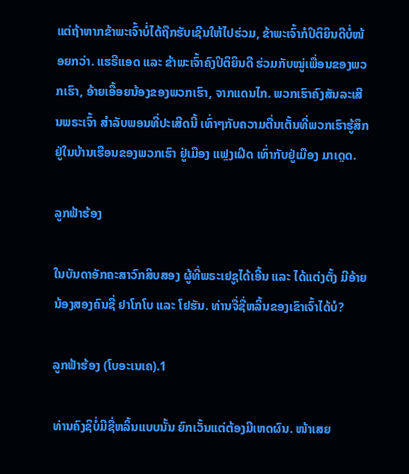ແຕ່ຖ້າຫາກຂ້າພະເຈົ້າບໍ່ໄດ້ຖືກຮັບເຊີນໃຫ້ໄປຮ່ວມ, ຂ້າພະເຈົ້າກໍປິຕິຍິນດີບໍ່ໜ້ອຍກວ່າ. ແຮຣີແອດ ແລະ ຂ້າພະເຈົ້າຄົງປິຕິຍິນດີ ຮ່ວມກັບໝູ່ເພື່ອນຂອງພວກເຮົາ, ອ້າຍເອື້ອຍນ້ອງຂອງພວກເຮົາ, ຈາກແດນໄກ. ພວກເຮົາຄົງສັນລະເສີນພຣະເຈົ້າ ສຳລັບພອນທີ່ປະເສີດນີ້ ເທົ່າໆກັບຄວາມຕື່ນເຕັ້ນທີ່ພວກເຮົາຮູ້ສຶກ ຢູ່ໃນບ້ານເຮືອນຂອງພວກເຮົາ ຢູ່ເມືອງ ແຟຼງເຝີດ ເທົ່າກັບຢູ່ເມືອງ ມາເດຼດ.

ລູກຟ້າຮ້ອງ

ໃນບັນດາອັກຄະສາວົກສິບສອງ ຜູ້ທີ່ພຣະເຢຊູໄດ້ເອີ້ນ ແລະ ໄດ້ແຕ່ງຕັ້ງ ມີອ້າຍນ້ອງສອງຄົນຊື່ ຢາໂກໂບ ແລະ ໂຢຮັນ. ທ່ານຈື່ຊື່ຫລິ້ນຂອງເຂົາເຈົ້າໄດ້ບໍ?

ລູກຟ້າຮ້ອງ (ໂບອະເນເຄ).1

ທ່ານຄົງຊິບໍ່ມີຊື່ຫລິ້ນແບບນັ້ນ ຍົກເວັ້ນແຕ່ຕ້ອງມີເຫດຜົນ. ໜ້າເສຍ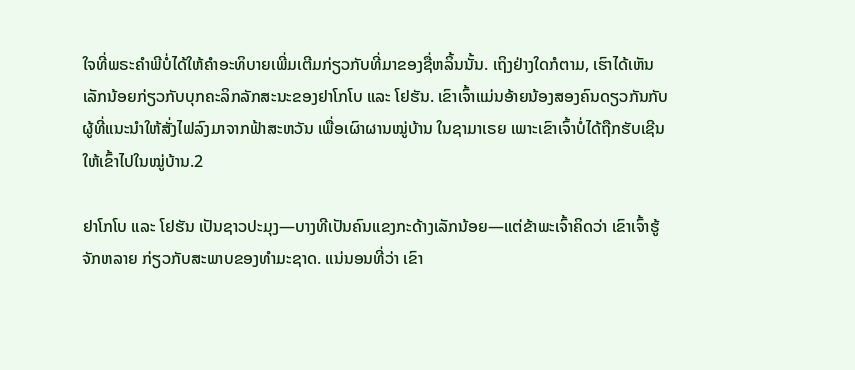ໃຈທີ່ພຣະຄຳພີບໍ່ໄດ້ໃຫ້ຄຳອະທິບາຍເພີ່ມເຕີມກ່ຽວກັບທີ່ມາຂອງຊື່ຫລິ້ນນັ້ນ. ເຖິງຢ່າງໃດກໍຕາມ, ເຮົາໄດ້ເຫັນເລັກນ້ອຍກ່ຽວກັບບຸກຄະລິກລັກສະນະຂອງຢາໂກໂບ ແລະ ໂຢຮັນ. ເຂົາເຈົ້າແມ່ນອ້າຍນ້ອງສອງຄົນດຽວກັນກັບ ຜູ້ທີ່ແນະນຳໃຫ້ສັ່ງໄຟລົງມາຈາກຟ້າສະຫວັນ ເພື່ອເຜົາຜານໝູ່ບ້ານ ໃນຊາມາເຣຍ ເພາະເຂົາເຈົ້າບໍ່ໄດ້ຖືກຮັບເຊີນໃຫ້ເຂົ້າໄປໃນໝູ່ບ້ານ.2

ຢາໂກໂບ ແລະ ໂຢຮັນ ເປັນຊາວປະມຸງ—ບາງທີເປັນຄົນແຂງກະດ້າງເລັກນ້ອຍ—ແຕ່ຂ້າພະເຈົ້າຄິດວ່າ ເຂົາເຈົ້າຮູ້ຈັກຫລາຍ ກ່ຽວກັບສະພາບຂອງທຳມະຊາດ. ແນ່ນອນທີ່ວ່າ ເຂົາ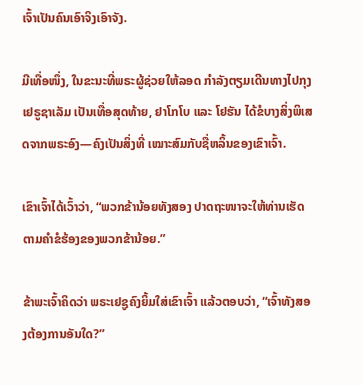ເຈົ້າເປັນຄົນເອົາຈິງເອົາຈັງ.

ມີເທື່ອໜຶ່ງ, ໃນຂະນະທີ່ພຣະຜູ້ຊ່ວຍໃຫ້ລອດ ກຳລັງຕຽມເດີນທາງໄປກຸງເຢຣູຊາເລັມ ເປັນເທື່ອສຸດທ້າຍ, ຢາໂກໂບ ແລະ ໂຢຮັນ ໄດ້ຂໍບາງສິ່ງພິເສດຈາກພຣະອົງ—ຄົງເປັນສິ່ງທີ່ ເໝາະສົມກັບຊື່ຫລິ້ນຂອງເຂົາເຈົ້າ.

ເຂົາເຈົ້າໄດ້ເວົ້າວ່າ, “ພວກຂ້ານ້ອຍທັງສອງ ປາດຖະໜາຈະໃຫ້ທ່ານເຮັດຕາມຄຳຂໍຮ້ອງຂອງພວກຂ້ານ້ອຍ.”

ຂ້າພະເຈົ້າຄິດວ່າ ພຣະເຢຊູຄົງຍິ້ມໃສ່ເຂົາເຈົ້າ ແລ້ວຕອບວ່າ, “ເຈົ້າທັງສອງຕ້ອງການອັນໃດ?”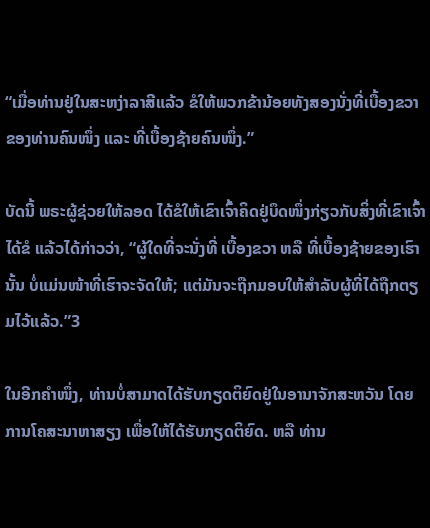“ເມື່ອທ່ານຢູ່ໃນສະຫງ່າລາສີແລ້ວ ຂໍໃຫ້ພວກຂ້ານ້ອຍທັງສອງນັ່ງທີ່ເບື້ອງຂວາຂອງທ່ານຄົນໜຶ່ງ ແລະ ທີ່ເບື້ອງຊ້າຍຄົນໜຶ່ງ.”

ບັດນີ້ ພຣະຜູ້ຊ່ວຍໃຫ້ລອດ ໄດ້ຂໍໃຫ້ເຂົາເຈົ້າຄິດຢູ່ບຶດໜຶ່ງກ່ຽວກັບສິ່ງທີ່ເຂົາເຈົ້າໄດ້ຂໍ ແລ້ວໄດ້ກ່າວວ່າ, “ຜູ້ໃດທີ່ຈະນັ່ງທີ່ ເບື້ອງຂວາ ຫລື ທີ່ເບື້ອງຊ້າຍຂອງເຮົານັ້ນ ບໍ່ແມ່ນໜ້າທີ່ເຮົາຈະຈັດໃຫ້; ແຕ່ມັນຈະຖືກມອບໃຫ້ສຳລັບຜູ້ທີ່ໄດ້ຖືກຕຽມໄວ້ແລ້ວ.”3

ໃນອີກຄຳໜຶ່ງ, ທ່ານບໍ່ສາມາດໄດ້ຮັບກຽດຕິຍົດຢູ່ໃນອານາຈັກສະຫວັນ ໂດຍການໂຄສະນາຫາສຽງ ເພື່ອໃຫ້ໄດ້ຮັບກຽດຕິຍົດ. ຫລື ທ່ານ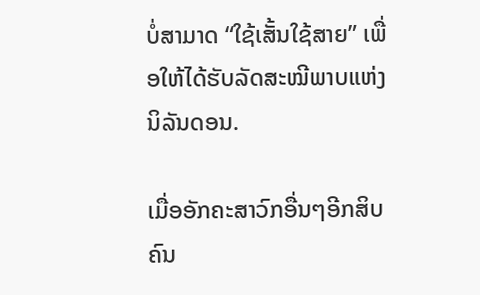ບໍ່ສາມາດ “ໃຊ້ເສັ້ນໃຊ້ສາຍ” ເພື່ອໃຫ້ໄດ້ຮັບລັດສະໝີພາບແຫ່ງນິລັນດອນ.

ເມື່ອອັກຄະສາວົກອື່ນໆອີກສິບຄົນ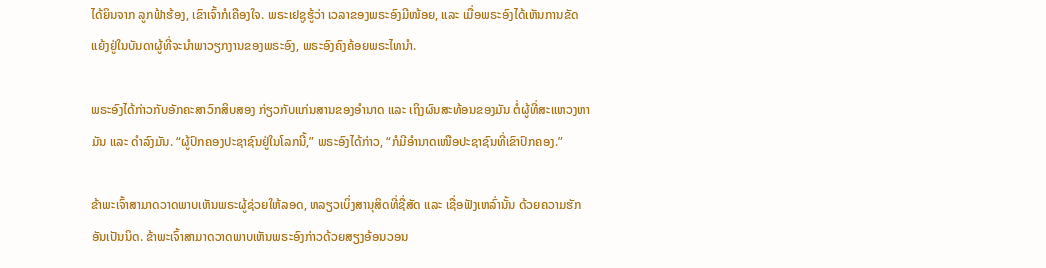ໄດ້ຍິນຈາກ ລູກຟ້າຮ້ອງ, ເຂົາເຈົ້າກໍເຄືອງໃຈ. ພຣະເຢຊູຮູ້ວ່າ ເວລາຂອງພຣະອົງມີໜ້ອຍ, ແລະ ເມື່ອພຣະອົງໄດ້ເຫັນການຂັດແຍ້ງຢູ່ໃນບັນດາຜູ້ທີ່ຈະນຳພາວຽກງານຂອງພຣະອົງ, ພຣະອົງຄົງຄ້ອຍພຣະໄທນຳ.

ພຣະອົງໄດ້ກ່າວກັບອັກຄະສາວົກສິບສອງ ກ່ຽວກັບແກ່ນສານຂອງອຳນາດ ແລະ ເຖິງຜົນສະທ້ອນຂອງມັນ ຕໍ່ຜູ້ທີ່ສະແຫວງຫາມັນ ແລະ ດຳລົງມັນ. “ຜູ້ປົກຄອງປະຊາຊົນຢູ່ໃນໂລກນີ້,” ພຣະອົງໄດ້ກ່າວ, “ກໍມີອຳນາດເໜືອປະຊາຊົນທີ່ເຂົາປົກຄອງ.”

ຂ້າພະເຈົ້າສາມາດວາດພາບເຫັນພຣະຜູ້ຊ່ວຍໃຫ້ລອດ, ຫລຽວເບິ່ງສານຸສິດທີ່ຊື່ສັດ ແລະ ເຊື່ອຟັງເຫລົ່ານັ້ນ ດ້ວຍຄວາມຮັກອັນເປັນນິດ. ຂ້າພະເຈົ້າສາມາດວາດພາບເຫັນພຣະອົງກ່າວດ້ວຍສຽງອ້ອນວອນ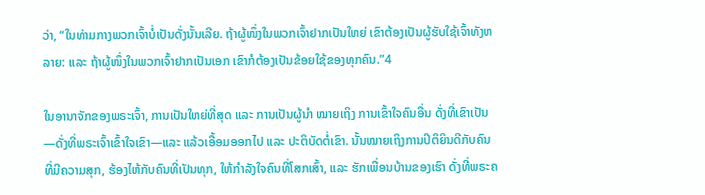ວ່າ, “ໃນທ່າມກາງພວກເຈົ້າບໍ່ເປັນດັ່ງນັ້ນເລີຍ. ຖ້າຜູ້ໜຶ່ງໃນພວກເຈົ້າຢາກເປັນໃຫຍ່ ເຂົາຕ້ອງເປັນຜູ້ຮັບໃຊ້ເຈົ້າທັງຫລາຍ: ແລະ ຖ້າຜູ້ໜຶ່ງໃນພວກເຈົ້າຢາກເປັນເອກ ເຂົາກໍຕ້ອງເປັນຂ້ອຍໃຊ້ຂອງທຸກຄົນ.”4

ໃນອານາຈັກຂອງພຣະເຈົ້າ, ການເປັນໃຫຍ່ທີ່ສຸດ ແລະ ການເປັນຜູ້ນຳ ໝາຍເຖິງ ການເຂົ້າໃຈຄົນອື່ນ ດັ່ງທີ່ເຂົາເປັນ—ດັ່ງທີ່ພຣະເຈົ້າເຂົ້າໃຈເຂົາ—ແລະ ແລ້ວເອື້ອມອອກໄປ ແລະ ປະຕິບັດຕໍ່ເຂົາ. ນັ້ນໝາຍເຖິງການປິຕິຍິນດີກັບຄົນທີ່ມີຄວາມສຸກ, ຮ້ອງໄຫ້ກັບຄົນທີ່ເປັນທຸກ, ໃຫ້ກຳລັງໃຈຄົນທີ່ໂສກເສົ້າ, ແລະ ຮັກເພື່ອນບ້ານຂອງເຮົາ ດັ່ງທີ່ພຣະຄ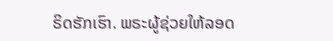ຣິດຮັກເຮົາ. ພຣະຜູ້ຊ່ວຍໃຫ້ລອດ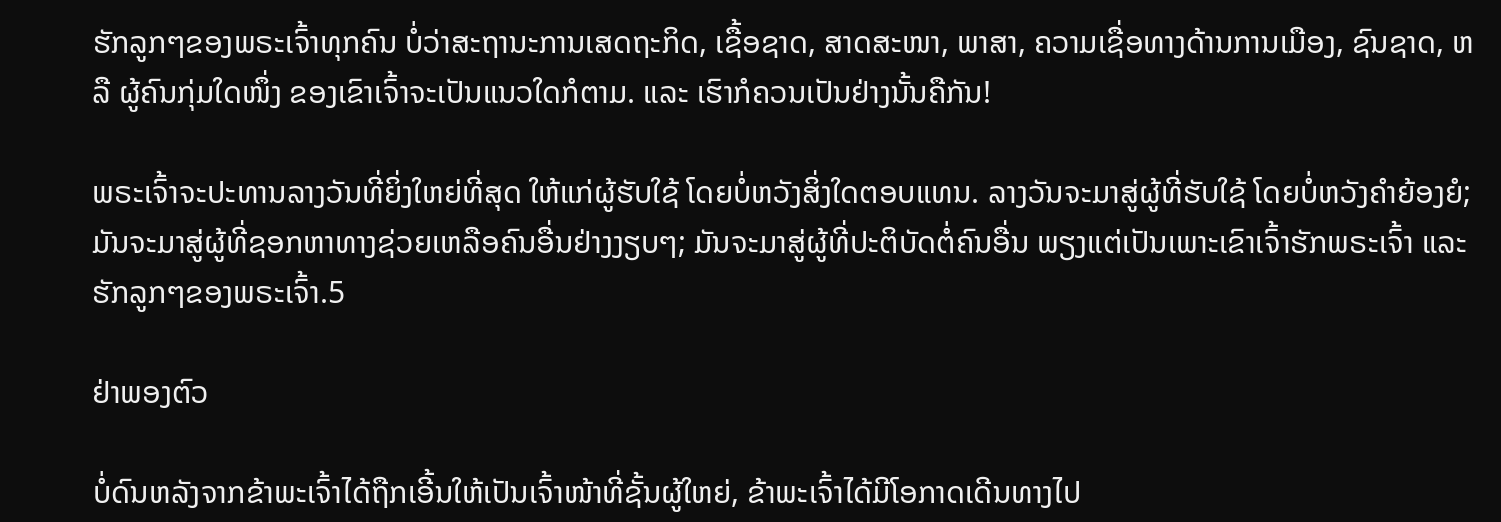ຮັກລູກໆຂອງພຣະເຈົ້າທຸກຄົນ ບໍ່ວ່າສະຖານະການເສດຖະກິດ, ເຊື້ອຊາດ, ສາດສະໜາ, ພາສາ, ຄວາມເຊື່ອທາງດ້ານການເມືອງ, ຊົນຊາດ, ຫລື ຜູ້ຄົນກຸ່ມໃດໜຶ່ງ ຂອງເຂົາເຈົ້າຈະເປັນແນວໃດກໍຕາມ. ແລະ ເຮົາກໍຄວນເປັນຢ່າງນັ້ນຄືກັນ!

ພຣະເຈົ້າຈະປະທານລາງວັນທີ່ຍິ່ງໃຫຍ່ທີ່ສຸດ ໃຫ້ແກ່ຜູ້ຮັບໃຊ້ ໂດຍບໍ່ຫວັງສິ່ງໃດຕອບແທນ. ລາງວັນຈະມາສູ່ຜູ້ທີ່ຮັບໃຊ້ ໂດຍບໍ່ຫວັງຄຳຍ້ອງຍໍ; ມັນຈະມາສູ່ຜູ້ທີ່ຊອກຫາທາງຊ່ວຍເຫລືອຄົນອື່ນຢ່າງງຽບໆ; ມັນຈະມາສູ່ຜູ້ທີ່ປະຕິບັດຕໍ່ຄົນອື່ນ ພຽງແຕ່ເປັນເພາະເຂົາເຈົ້າຮັກພຣະເຈົ້າ ແລະ ຮັກລູກໆຂອງພຣະເຈົ້າ.5

ຢ່າພອງຕົວ

ບໍ່ດົນຫລັງຈາກຂ້າພະເຈົ້າໄດ້ຖືກເອີ້ນໃຫ້ເປັນເຈົ້າໜ້າທີ່ຊັ້ນຜູ້ໃຫຍ່, ຂ້າພະເຈົ້າໄດ້ມີໂອກາດເດີນທາງໄປ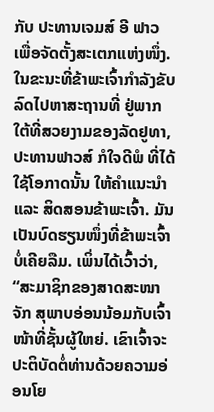ກັບ ປະທານເຈມສ໌ ອີ ຟາວ ເພື່ອຈັດຕັ້ງສະເຕກແຫ່ງໜຶ່ງ. ໃນຂະນະທີ່ຂ້າພະເຈົ້າກຳລັງຂັບລົດໄປຫາສະຖານທີ່ ຢູ່ພາກໃຕ້ທີ່ສວຍງາມຂອງລັດຢູທາ, ປະທານຟາວສ໌ ກໍໃຈດີພໍ ທີ່ໄດ້ໃຊ້ໂອກາດນັ້ນ ໃຫ້ຄຳແນະນຳ ແລະ ສິດສອນຂ້າພະເຈົ້າ. ມັນເປັນບົດຮຽນໜຶ່ງທີ່ຂ້າພະເຈົ້າບໍ່ເຄີຍລືມ. ເພິ່ນໄດ້ເວົ້າວ່າ, “ສະມາຊິກຂອງສາດສະໜາຈັກ ສຸພາບອ່ອນນ້ອມກັບເຈົ້າໜ້າທີ່ຊັ້ນຜູ້ໃຫຍ່. ເຂົາເຈົ້າຈະປະຕິບັດຕໍ່ທ່ານດ້ວຍຄວາມອ່ອນໂຍ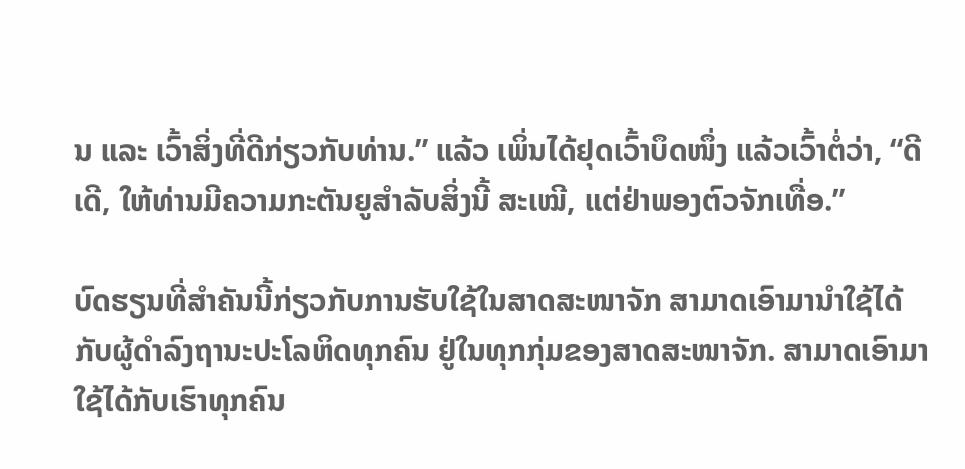ນ ແລະ ເວົ້າສິ່ງທີ່ດີກ່ຽວກັບທ່ານ.” ແລ້ວ ເພິ່ນໄດ້ຢຸດເວົ້າບຶດໜຶ່ງ ແລ້ວເວົ້າຕໍ່ວ່າ, “ດີເດີ, ໃຫ້ທ່ານມີຄວາມກະຕັນຍູສຳລັບສິ່ງນີ້ ສະເໝີ, ແຕ່ຢ່າພອງຕົວຈັກເທື່ອ.”

ບົດຮຽນທີ່ສຳຄັນນີ້ກ່ຽວກັບການຮັບໃຊ້ໃນສາດສະໜາຈັກ ສາມາດເອົາມານຳໃຊ້ໄດ້ກັບຜູ້ດຳລົງຖານະປະໂລຫິດທຸກຄົນ ຢູ່ໃນທຸກກຸ່ມຂອງສາດສະໜາຈັກ. ສາມາດເອົາມາໃຊ້ໄດ້ກັບເຮົາທຸກຄົນ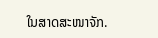ໃນສາດສະໜາຈັກ.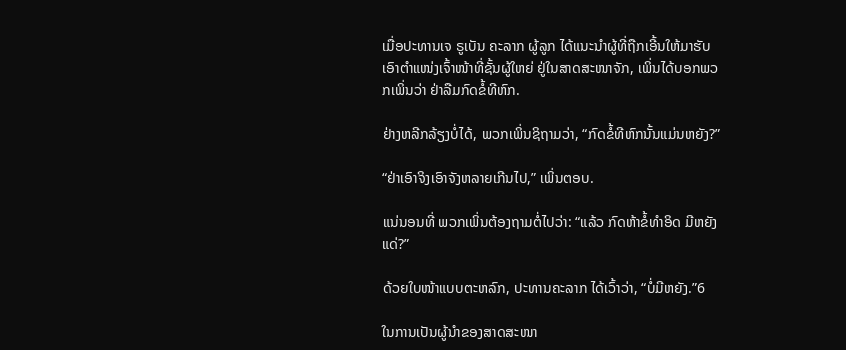ເມື່ອປະທານເຈ ຣູເບັນ ຄະລາກ ຜູ້ລູກ ໄດ້ແນະນຳຜູ້ທີ່ຖືກເອີ້ນໃຫ້ມາຮັບເອົາຕຳແໜ່ງເຈົ້າໜ້າທີ່ຊັ້ນຜູ້ໃຫຍ່ ຢູ່ໃນສາດສະໜາຈັກ, ເພິ່ນໄດ້ບອກພວກເພິ່ນວ່າ ຢ່າລືມກົດຂໍ້ທີຫົກ.

ຢ່າງຫລີກລ້ຽງບໍ່ໄດ້, ພວກເພິ່ນຊິຖາມວ່າ, “ກົດຂໍ້ທີຫົກນັ້ນແມ່ນຫຍັງ?”

“ຢ່າເອົາຈິງເອົາຈັງຫລາຍເກີນໄປ,” ເພິ່ນຕອບ.

ແນ່ນອນທີ່ ພວກເພິ່ນຕ້ອງຖາມຕໍ່ໄປວ່າ: “ແລ້ວ ກົດຫ້າຂໍ້ທຳອິດ ມີຫຍັງແດ່?”

ດ້ວຍໃບໜ້າແບບຕະຫລົກ, ປະທານຄະລາກ ໄດ້ເວົ້າວ່າ, “ບໍ່ມີຫຍັງ.”6

ໃນການເປັນຜູ້ນຳຂອງສາດສະໜາ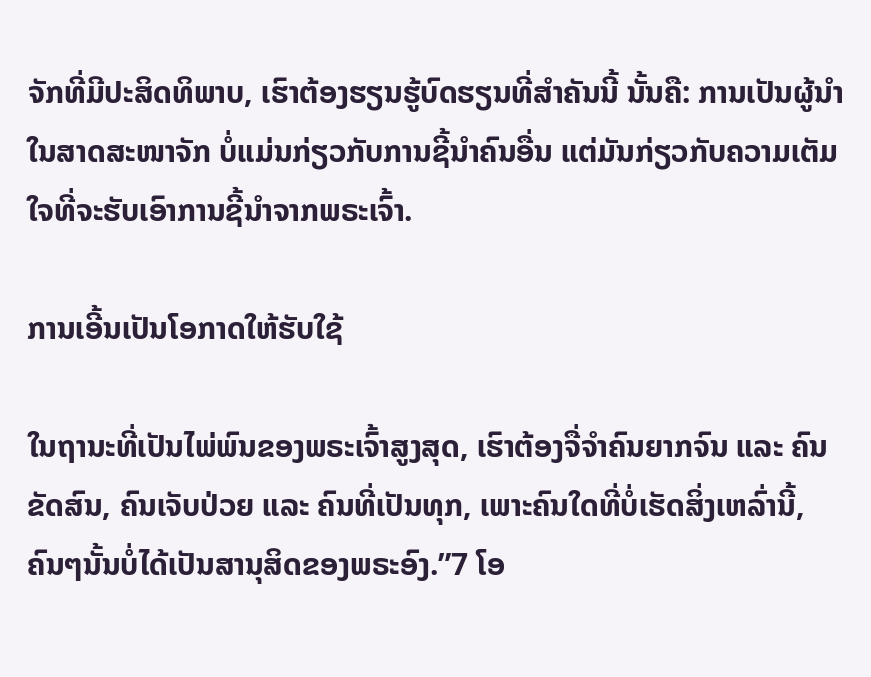ຈັກທີ່ມີປະສິດທິພາບ, ເຮົາຕ້ອງຮຽນຮູ້ບົດຮຽນທີ່ສຳຄັນນີ້ ນັ້ນຄື: ການເປັນຜູ້ນຳໃນສາດສະໜາຈັກ ບໍ່ແມ່ນກ່ຽວກັບການຊີ້ນຳຄົນອື່ນ ແຕ່ມັນກ່ຽວກັບຄວາມເຕັມໃຈທີ່ຈະຮັບເອົາການຊີ້ນຳຈາກພຣະເຈົ້າ.

ການເອີ້ນເປັນໂອກາດໃຫ້ຮັບໃຊ້

ໃນຖານະທີ່ເປັນໄພ່ພົນຂອງພຣະເຈົ້າສູງສຸດ, ເຮົາຕ້ອງຈື່ຈຳຄົນຍາກຈົນ ແລະ ຄົນຂັດສົນ, ຄົນເຈັບປ່ວຍ ແລະ ຄົນທີ່ເປັນທຸກ, ເພາະຄົນໃດທີ່ບໍ່ເຮັດສິ່ງເຫລົ່ານີ້, ຄົນໆນັ້ນບໍ່ໄດ້ເປັນສານຸສິດຂອງພຣະອົງ.”7 ໂອ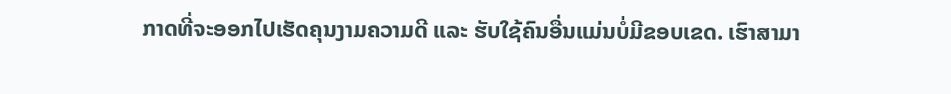ກາດທີ່ຈະອອກໄປເຮັດຄຸນງາມຄວາມດີ ແລະ ຮັບໃຊ້ຄົນອື່ນແມ່ນບໍ່ມີຂອບເຂດ. ເຮົາສາມາ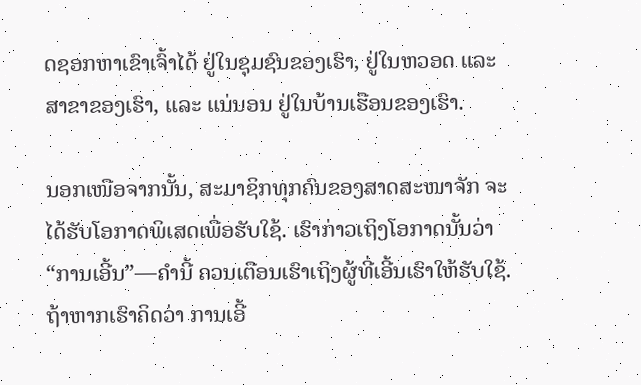ດຊອກຫາເຂົາເຈົ້າໄດ້ ຢູ່ໃນຊຸມຊົນຂອງເຮົາ, ຢູ່ໃນຫວອດ ແລະ ສາຂາຂອງເຮົາ, ແລະ ແນ່ນອນ ຢູ່ໃນບ້ານເຮືອນຂອງເຮົາ.

ນອກເໜືອຈາກນັ້ນ, ສະມາຊິກທຸກຄົນຂອງສາດສະໜາຈັກ ຈະໄດ້ຮັບໂອກາດພິເສດເພື່ອຮັບໃຊ້. ເຮົາກ່າວເຖິງໂອກາດນັ້ນວ່າ “ການເອີ້ນ”—ຄຳນີ້ ຄວນເຕືອນເຮົາເຖິງຜູ້ທີ່ເອີ້ນເຮົາໃຫ້ຮັບໃຊ້. ຖ້າຫາກເຮົາຄິດວ່າ ການເອີ້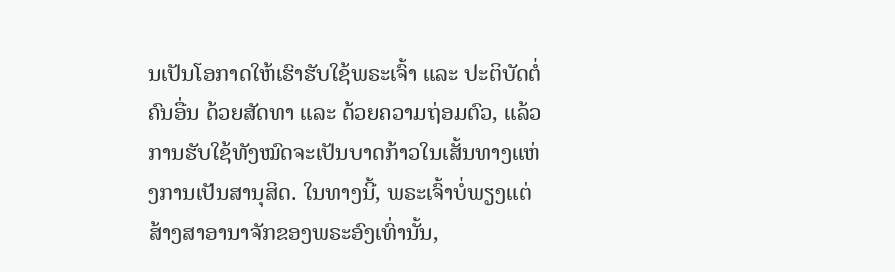ນເປັນໂອກາດໃຫ້ເຮົາຮັບໃຊ້ພຣະເຈົ້າ ແລະ ປະຕິບັດຕໍ່ຄົນອື່ນ ດ້ວຍສັດທາ ແລະ ດ້ວຍຄວາມຖ່ອມຕົວ, ແລ້ວການຮັບໃຊ້ທັງໝົດຈະເປັນບາດກ້າວໃນເສັ້ນທາງແຫ່ງການເປັນສານຸສິດ. ໃນທາງນີ້, ພຣະເຈົ້າບໍ່ພຽງແຕ່ສ້າງສາອານາຈັກຂອງພຣະອົງເທົ່ານັ້ນ,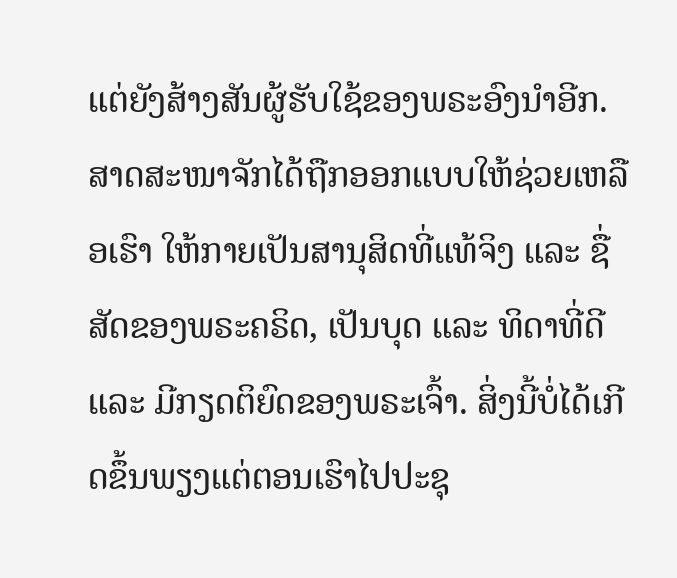ແຕ່ຍັງສ້າງສັນຜູ້ຮັບໃຊ້ຂອງພຣະອົງນຳອີກ. ສາດສະໜາຈັກໄດ້ຖືກອອກແບບໃຫ້ຊ່ວຍເຫລືອເຮົາ ໃຫ້ກາຍເປັນສານຸສິດທີ່ແທ້ຈິງ ແລະ ຊື່ສັດຂອງພຣະຄຣິດ, ເປັນບຸດ ແລະ ທິດາທີ່ດີ ແລະ ມີກຽດຕິຍົດຂອງພຣະເຈົ້າ. ສິ່ງນີ້ບໍ່ໄດ້ເກີດຂຶ້ນພຽງແຕ່ຕອນເຮົາໄປປະຊຸ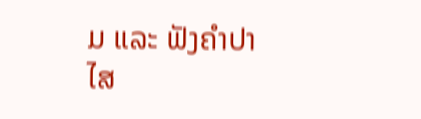ມ ແລະ ຟັງຄຳປາໄສ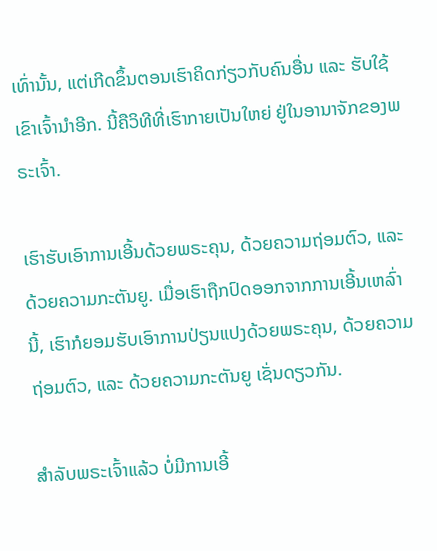ເທົ່ານັ້ນ, ແຕ່ເກີດຂຶ້ນຕອນເຮົາຄິດກ່ຽວກັບຄົນອື່ນ ແລະ ຮັບໃຊ້ເຂົາເຈົ້ານຳອີກ. ນີ້ຄືວິທີທີ່ເຮົາກາຍເປັນໃຫຍ່ ຢູ່ໃນອານາຈັກຂອງພຣະເຈົ້າ.

ເຮົາຮັບເອົາການເອີ້ນດ້ວຍພຣະຄຸນ, ດ້ວຍຄວາມຖ່ອມຕົວ, ແລະ ດ້ວຍຄວາມກະຕັນຍູ. ເມື່ອເຮົາຖືກປົດອອກຈາກການເອີ້ນເຫລົ່ານີ້, ເຮົາກໍຍອມຮັບເອົາການປ່ຽນແປງດ້ວຍພຣະຄຸນ, ດ້ວຍຄວາມຖ່ອມຕົວ, ແລະ ດ້ວຍຄວາມກະຕັນຍູ ເຊັ່ນດຽວກັນ.

ສຳລັບພຣະເຈົ້າແລ້ວ ບໍ່ມີການເອີ້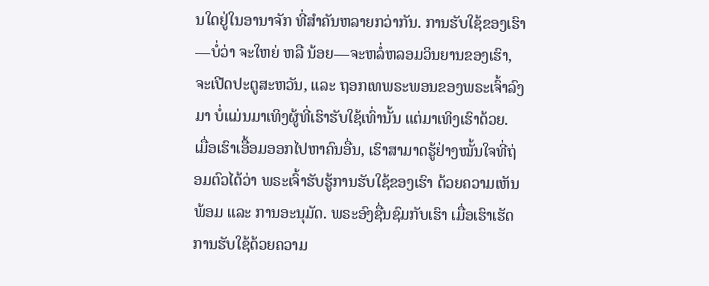ນໃດຢູ່ໃນອານາຈັກ ທີ່ສຳຄັນຫລາຍກວ່າກັນ. ການຮັບໃຊ້ຂອງເຮົາ—ບໍ່ວ່າ ຈະໃຫຍ່ ຫລື ນ້ອຍ—ຈະຫລໍ່ຫລອມວິນຍານຂອງເຮົາ, ຈະເປີດປະຕູສະຫວັນ, ແລະ ຖອກເທພຣະພອນຂອງພຣະເຈົ້າລົງມາ ບໍ່ແມ່ນມາເທິງຜູ້ທີ່ເຮົາຮັບໃຊ້ເທົ່ານັ້ນ ແຕ່ມາເທິງເຮົາດ້ວຍ. ເມື່ອເຮົາເອື້ອມອອກໄປຫາຄົນອື່ນ, ເຮົາສາມາດຮູ້ຢ່າງໝັ້ນໃຈທີ່ຖ່ອມຕົວໄດ້ວ່າ ພຣະເຈົ້າຮັບຮູ້ການຮັບໃຊ້ຂອງເຮົາ ດ້ວຍຄວາມເຫັນພ້ອມ ແລະ ການອະນຸມັດ. ພຣະອົງຊື່ນຊົມກັບເຮົາ ເມື່ອເຮົາເຮັດການຮັບໃຊ້ດ້ວຍຄວາມ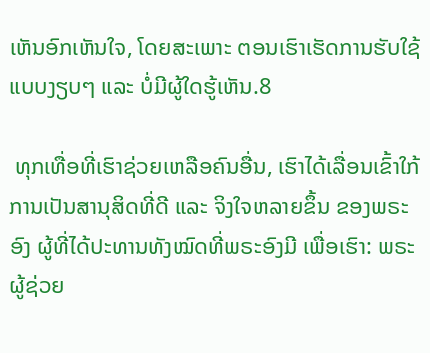ເຫັນອົກເຫັນໃຈ, ໂດຍສະເພາະ ຕອນເຮົາເຮັດການຮັບໃຊ້ແບບງຽບໆ ແລະ ບໍ່ມີຜູ້ໃດຮູ້ເຫັນ.8

 ທຸກເທື່ອທີ່ເຮົາຊ່ວຍເຫລືອຄົນອື່ນ, ເຮົາໄດ້ເລື່ອນເຂົ້າໃກ້ການເປັນສານຸສິດທີ່ດີ ແລະ ຈິງໃຈຫລາຍຂຶ້ນ ຂອງພຣະອົງ ຜູ້ທີ່ໄດ້ປະທານທັງໝົດທີ່ພຣະອົງມີ ເພື່ອເຮົາ: ພຣະຜູ້ຊ່ວຍ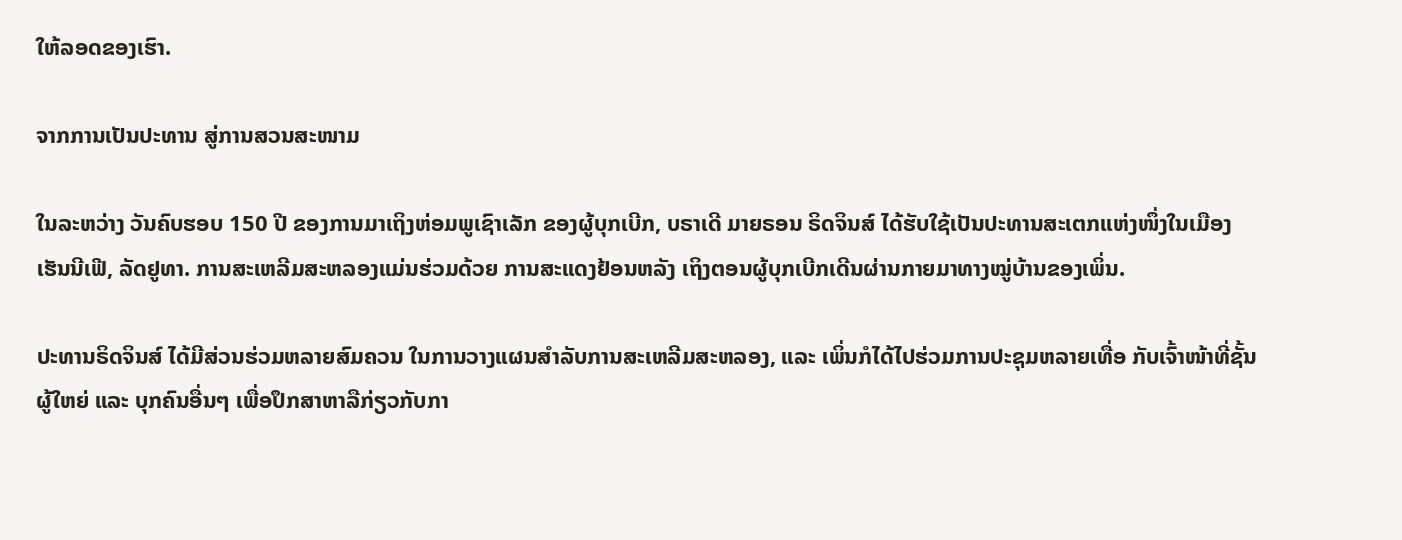ໃຫ້ລອດຂອງເຮົາ.

ຈາກການເປັນປະທານ ສູ່ການສວນສະໜາມ

ໃນລະຫວ່າງ ວັນຄົບຮອບ 150 ປີ ຂອງການມາເຖິງຫ່ອມພູເຊົາເລັກ ຂອງຜູ້ບຸກເບີກ, ບຣາເດີ ມາຍຣອນ ຣິດຈິນສ໌ ໄດ້ຮັບໃຊ້ເປັນປະທານສະເຕກແຫ່ງໜຶ່ງໃນເມືອງ ເຮັນນີເຟີ, ລັດຢູທາ. ການສະເຫລີມສະຫລອງແມ່ນຮ່ວມດ້ວຍ ການສະແດງຢ້ອນຫລັງ ເຖິງຕອນຜູ້ບຸກເບີກເດີນຜ່ານກາຍມາທາງໝູ່ບ້ານຂອງເພິ່ນ.

ປະທານຣິດຈິນສ໌ ໄດ້ມີສ່ວນຮ່ວມຫລາຍສົມຄວນ ໃນການວາງແຜນສຳລັບການສະເຫລີມສະຫລອງ, ແລະ ເພິ່ນກໍໄດ້ໄປຮ່ວມການປະຊຸມຫລາຍເທື່ອ ກັບເຈົ້າໜ້າທີ່ຊັ້ນຜູ້ໃຫຍ່ ແລະ ບຸກຄົນອື່ນໆ ເພື່ອປຶກສາຫາລືກ່ຽວກັບກາ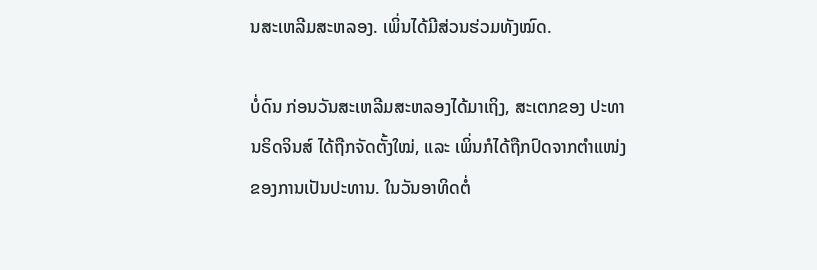ນສະເຫລີມສະຫລອງ. ເພິ່ນໄດ້ມີສ່ວນຮ່ວມທັງໝົດ.

ບໍ່ດົນ ກ່ອນວັນສະເຫລີມສະຫລອງໄດ້ມາເຖິງ, ສະເຕກຂອງ ປະທານຣິດຈິນສ໌ ໄດ້ຖືກຈັດຕັ້ງໃໝ່, ແລະ ເພິ່ນກໍໄດ້ຖືກປົດຈາກຕຳແໜ່ງຂອງການເປັນປະທານ. ໃນວັນອາທິດຕໍ່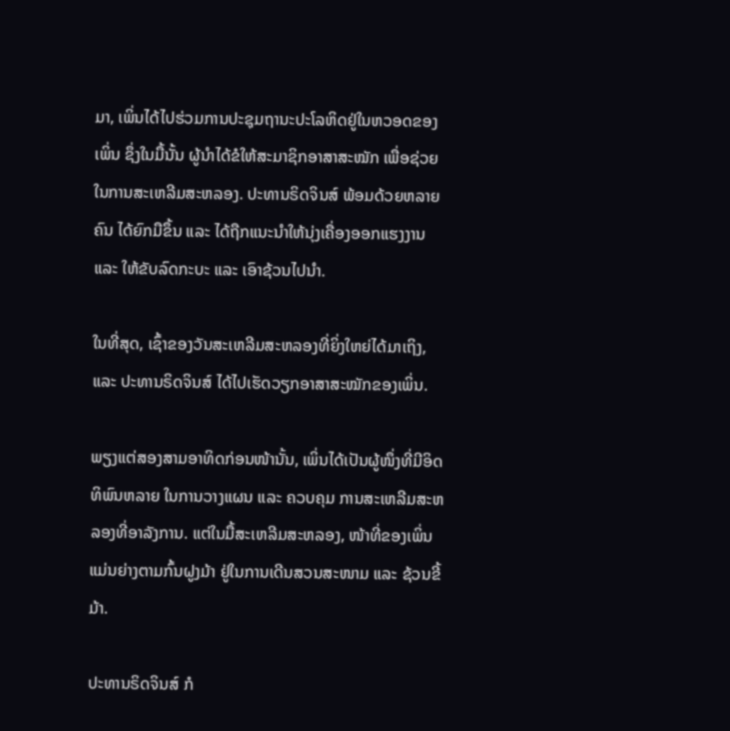ມາ, ເພິ່ນໄດ້ໄປຮ່ວມການປະຊຸມຖານະປະໂລຫິດຢູ່ໃນຫວອດຂອງເພິ່ນ ຊຶ່ງໃນມື້ນັ້ນ ຜູ້ນຳໄດ້ຂໍໃຫ້ສະມາຊິກອາສາສະໝັກ ເພື່ອຊ່ວຍໃນການສະເຫລີມສະຫລອງ. ປະທານຣິດຈິນສ໌ ພ້ອມດ້ວຍຫລາຍຄົນ ໄດ້ຍົກມືຂຶ້ນ ແລະ ໄດ້ຖືກແນະນຳໃຫ້ນຸ່ງເຄື່ອງອອກແຮງງານ ແລະ ໃຫ້ຂັບລົດກະບະ ແລະ ເອົາຊ້ວນໄປນຳ.

ໃນທີ່ສຸດ, ເຊົ້າຂອງວັນສະເຫລີມສະຫລອງທີ່ຍິ່ງໃຫຍ່ໄດ້ມາເຖິງ, ແລະ ປະທານຣິດຈິນສ໌ ໄດ້ໄປເຮັດວຽກອາສາສະໝັກຂອງເພິ່ນ.

ພຽງແຕ່ສອງສາມອາທິດກ່ອນໜ້ານັ້ນ, ເພິ່ນໄດ້ເປັນຜູ້ໜຶ່ງທີ່ມີອິດທິພົນຫລາຍ ໃນການວາງແຜນ ແລະ ຄວບຄຸມ ການສະເຫລີມສະຫລອງທີ່ອາລັງການ. ແຕ່ໃນມື້ສະເຫລີມສະຫລອງ, ໜ້າທີ່ຂອງເພິ່ນ ແມ່ນຍ່າງຕາມກົ້ນຝູງມ້າ ຢູ່ໃນການເດີນສວນສະໜາມ ແລະ ຊ້ວນຂີ້ມ້າ.

ປະທານຣິດຈິນສ໌ ກໍ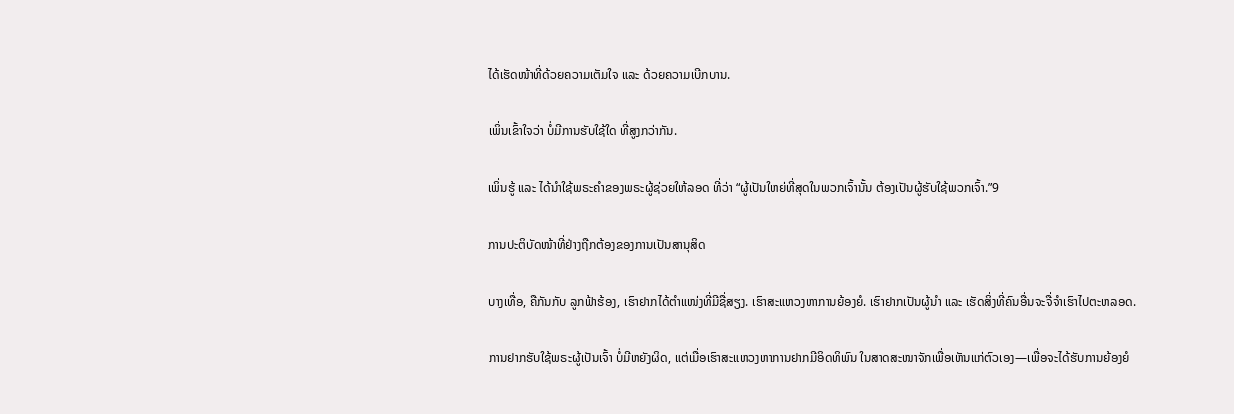ໄດ້ເຮັດໜ້າທີ່ດ້ວຍຄວາມເຕັມໃຈ ແລະ ດ້ວຍຄວາມເບີກບານ.

ເພິ່ນເຂົ້າໃຈວ່າ ບໍ່ມີການຮັບໃຊ້ໃດ ທີ່ສູງກວ່າກັນ.

ເພິ່ນຮູ້ ແລະ ໄດ້ນຳໃຊ້ພຣະຄຳຂອງພຣະຜູ້ຊ່ວຍໃຫ້ລອດ ທີ່ວ່າ “ຜູ້ເປັນໃຫຍ່ທີ່ສຸດໃນພວກເຈົ້ານັ້ນ ຕ້ອງເປັນຜູ້ຮັບໃຊ້ພວກເຈົ້າ.”9

ການປະຕິບັດໜ້າທີ່ຢ່າງຖືກຕ້ອງຂອງການເປັນສານຸສິດ

ບາງເທື່ອ, ຄືກັນກັບ ລູກຟ້າຮ້ອງ, ເຮົາຢາກໄດ້ຕຳແໜ່ງທີ່ມີຊື່ສຽງ. ເຮົາສະແຫວງຫາການຍ້ອງຍໍ. ເຮົາຢາກເປັນຜູ້ນຳ ແລະ ເຮັດສິ່ງທີ່ຄົນອື່ນຈະຈື່ຈຳເຮົາໄປຕະຫລອດ.

ການຢາກຮັບໃຊ້ພຣະຜູ້ເປັນເຈົ້າ ບໍ່ມີຫຍັງຜິດ, ແຕ່ເມື່ອເຮົາສະແຫວງຫາການຢາກມີອິດທິພົນ ໃນສາດສະໜາຈັກເພື່ອເຫັນແກ່ຕົວເອງ—ເພື່ອຈະໄດ້ຮັບການຍ້ອງຍໍ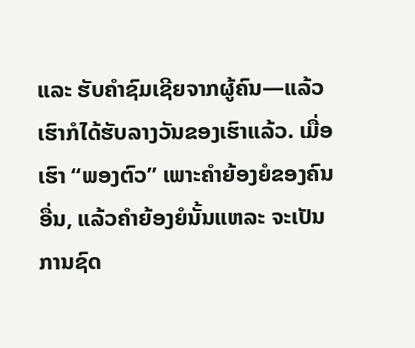ແລະ ຮັບຄຳຊົມເຊີຍຈາກຜູ້ຄົນ—ແລ້ວເຮົາກໍໄດ້ຮັບລາງວັນຂອງເຮົາແລ້ວ. ເມື່ອເຮົາ “ພອງຕົວ” ເພາະຄຳຍ້ອງຍໍຂອງຄົນອື່ນ, ແລ້ວຄຳຍ້ອງຍໍນັ້ນແຫລະ ຈະເປັນການຊົດ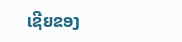ເຊີຍຂອງ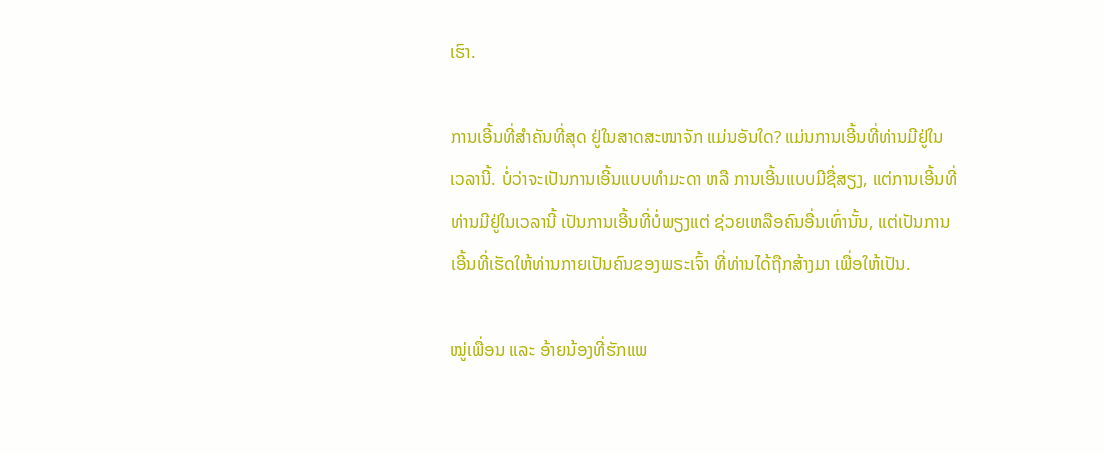ເຮົາ.

ການເອີ້ນທີ່ສຳຄັນທີ່ສຸດ ຢູ່ໃນສາດສະໜາຈັກ ແມ່ນອັນໃດ? ແມ່ນການເອີ້ນທີ່ທ່ານມີຢູ່ໃນເວລານີ້. ບໍ່ວ່າຈະເປັນການເອີ້ນແບບທຳມະດາ ຫລື ການເອີ້ນແບບມີຊື່ສຽງ, ແຕ່ການເອີ້ນທີ່ທ່ານມີຢູ່ໃນເວລານີ້ ເປັນການເອີ້ນທີ່ບໍ່ພຽງແຕ່ ຊ່ວຍເຫລືອຄົນອື່ນເທົ່ານັ້ນ, ແຕ່ເປັນການເອີ້ນທີ່ເຮັດໃຫ້ທ່ານກາຍເປັນຄົນຂອງພຣະເຈົ້າ ທີ່ທ່ານໄດ້ຖືກສ້າງມາ ເພື່ອໃຫ້ເປັນ.

ໝູ່ເພື່ອນ ແລະ ອ້າຍນ້ອງທີ່ຮັກແພ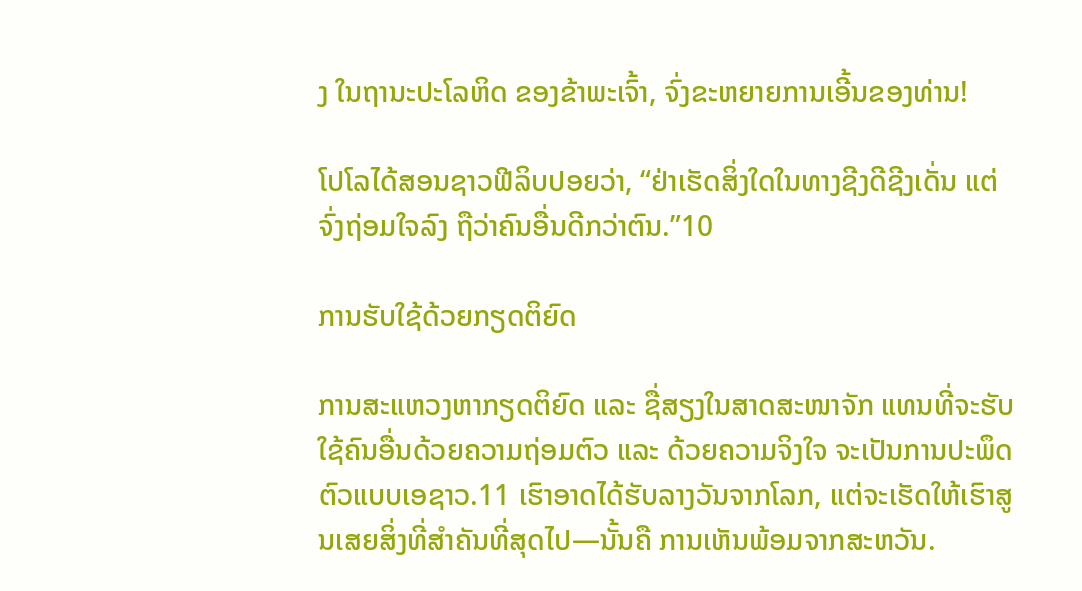ງ ໃນຖານະປະໂລຫິດ ຂອງຂ້າພະເຈົ້າ, ຈົ່ງຂະຫຍາຍການເອີ້ນຂອງທ່ານ!

ໂປໂລໄດ້ສອນຊາວຟີລິບປອຍວ່າ, “ຢ່າເຮັດສິ່ງໃດໃນທາງຊີງດີຊີງເດັ່ນ ແຕ່ຈົ່ງຖ່ອມໃຈລົງ ຖືວ່າຄົນອື່ນດີກວ່າຕົນ.”10

ການຮັບໃຊ້ດ້ວຍກຽດຕິຍົດ

ການສະແຫວງຫາກຽດຕິຍົດ ແລະ ຊື່ສຽງໃນສາດສະໜາຈັກ ແທນທີ່ຈະຮັບໃຊ້ຄົນອື່ນດ້ວຍຄວາມຖ່ອມຕົວ ແລະ ດ້ວຍຄວາມຈິງໃຈ ຈະເປັນການປະພຶດຕົວແບບເອຊາວ.11 ເຮົາອາດໄດ້ຮັບລາງວັນຈາກໂລກ, ແຕ່ຈະເຮັດໃຫ້ເຮົາສູນເສຍສິ່ງທີ່ສຳຄັນທີ່ສຸດໄປ—ນັ້ນຄື ການເຫັນພ້ອມຈາກສະຫວັນ.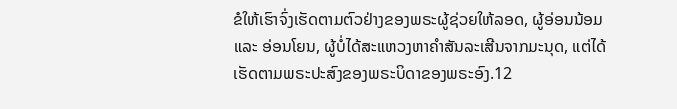ຂໍໃຫ້ເຮົາຈົ່ງເຮັດຕາມຕົວຢ່າງຂອງພຣະຜູ້ຊ່ວຍໃຫ້ລອດ, ຜູ້ອ່ອນນ້ອມ ແລະ ອ່ອນໂຍນ, ຜູ້ບໍ່ໄດ້ສະແຫວງຫາຄຳສັນລະເສີນຈາກມະນຸດ, ແຕ່ໄດ້ເຮັດຕາມພຣະປະສົງຂອງພຣະບິດາຂອງພຣະອົງ.12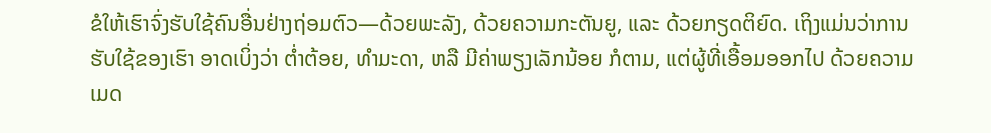ຂໍໃຫ້ເຮົາຈົ່ງຮັບໃຊ້ຄົນອື່ນຢ່າງຖ່ອມຕົວ—ດ້ວຍພະລັງ, ດ້ວຍຄວາມກະຕັນຍູ, ແລະ ດ້ວຍກຽດຕິຍົດ. ເຖິງແມ່ນວ່າການຮັບໃຊ້ຂອງເຮົາ ອາດເບິ່ງວ່າ ຕ່ຳຕ້ອຍ, ທຳມະດາ, ຫລື ມີຄ່າພຽງເລັກນ້ອຍ ກໍຕາມ, ແຕ່ຜູ້ທີ່ເອື້ອມອອກໄປ ດ້ວຍຄວາມເມດ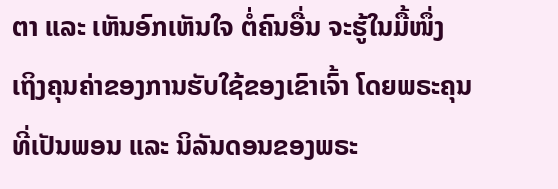ຕາ ແລະ ເຫັນອົກເຫັນໃຈ ຕໍ່ຄົນອື່ນ ຈະຮູ້ໃນມື້ໜຶ່ງ ເຖິງຄຸນຄ່າຂອງການຮັບໃຊ້ຂອງເຂົາເຈົ້າ ໂດຍພຣະຄຸນທີ່ເປັນພອນ ແລະ ນິລັນດອນຂອງພຣະ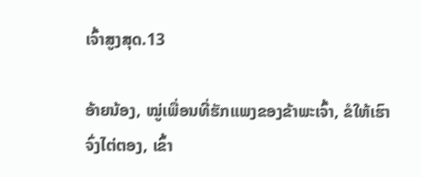ເຈົ້າສູງສຸດ.13

ອ້າຍນ້ອງ, ໝູ່ເພື່ອນທີ່ຮັກແພງຂອງຂ້າພະເຈົ້າ, ຂໍໃຫ້ເຮົາຈົ່ງໄຕ່ຕອງ, ເຂົ້າ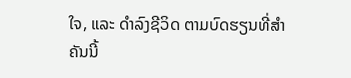ໃຈ, ແລະ ດຳລົງຊີວິດ ຕາມບົດຮຽນທີ່ສຳຄັນນີ້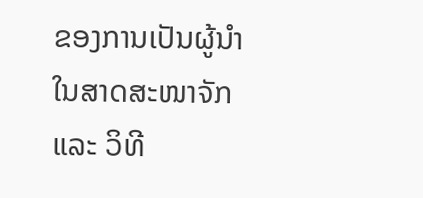ຂອງການເປັນຜູ້ນຳໃນສາດສະໜາຈັກ ແລະ ວິທີ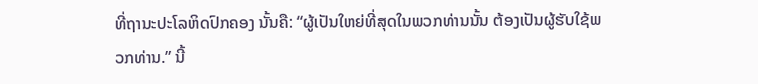ທີ່ຖານະປະໂລຫິດປົກຄອງ ນັ້ນຄື: “ຜູ້ເປັນໃຫຍ່ທີ່ສຸດໃນພວກທ່ານນັ້ນ ຕ້ອງເປັນຜູ້ຮັບໃຊ້ພວກທ່ານ.” ນີ້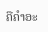ຄືຄຳອະ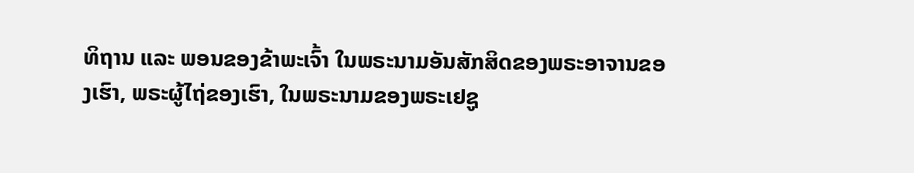ທິຖານ ແລະ ພອນຂອງຂ້າພະເຈົ້າ ໃນພຣະນາມອັນສັກສິດຂອງພຣະອາຈານຂອງເຮົາ, ພຣະຜູ້ໄຖ່ຂອງເຮົາ, ໃນພຣະນາມຂອງພຣະເຢຊູ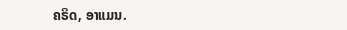ຄຣິດ, ອາແມນ.